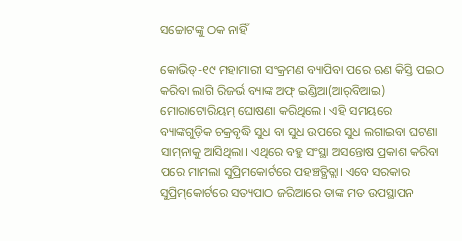ସଚ୍ଚୋଟଙ୍କୁ ଠକ ନାହିଁ

କୋଭିଡ୍‌-୧୯ ମହାମାରୀ ସଂକ୍ରମଣ ବ୍ୟାପିବା ପରେ ଋଣ କିସ୍ତି ପଇଠ କରିବା ଲାଗି ରିଜର୍ଭ ବ୍ୟାଙ୍କ ଅଫ୍‌ ଇଣ୍ଡିଆ(ଆର୍‌ବିଆଇ) ମୋରାଟୋରିୟମ୍‌ ଘୋଷଣା କରିଥିଲେ। ଏହି ସମୟରେ ବ୍ୟାଙ୍କଗୁଡ଼ିକ ଚକ୍ରବୃଦ୍ଧି ସୁଧ ବା ସୁଧ ଉପରେ ସୁଧ ଲଗାଇବା ଘଟଣା ସାମ୍‌ନାକୁ ଆସିଥିଲା। ଏଥିରେ ବହୁ ସଂସ୍ଥା ଅସନ୍ତୋଷ ପ୍ରକାଶ କରିବା ପରେ ମାମଲା ସୁପ୍ରିମକୋର୍ଟରେ ପହଞ୍ଚତ୍ଥିତ୍ଲା। ଏବେ ସରକାର ସୁପ୍ରିମ୍‌କୋର୍ଟରେ ସତ୍ୟପାଠ ଜରିଆରେ ତାଙ୍କ ମତ ଉପସ୍ଥାପନ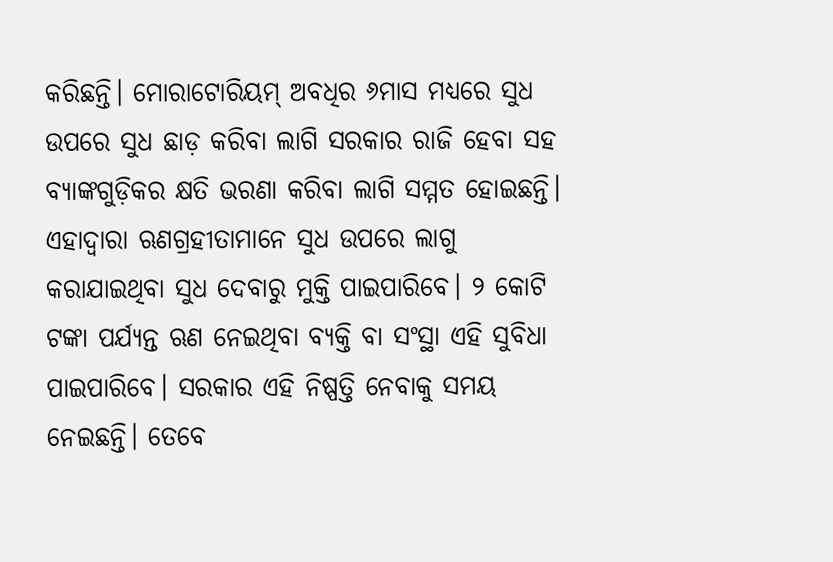କରିଛନ୍ତି। ମୋରାଟୋରିୟମ୍‌ ଅବଧିର ୬ମାସ ମଧ୍ୟରେ ସୁଧ ଉପରେ ସୁଧ ଛାଡ଼ କରିବା ଲାଗି ସରକାର ରାଜି ହେବା ସହ ବ୍ୟାଙ୍କଗୁଡ଼ିକର କ୍ଷତି ଭରଣା କରିବା ଲାଗି ସମ୍ମତ ହୋଇଛନ୍ତି। ଏହାଦ୍ୱାରା ଋଣଗ୍ରହୀତାମାନେ ସୁଧ ଉପରେ ଲାଗୁ କରାଯାଇଥିବା ସୁଧ ଦେବାରୁ ମୁକ୍ତି ପାଇପାରିବେ। ୨ କୋଟି ଟଙ୍କା ପର୍ଯ୍ୟନ୍ତ ଋଣ ନେଇଥିବା ବ୍ୟକ୍ତି ବା ସଂସ୍ଥା ଏହି ସୁବିଧା ପାଇପାରିବେ। ସରକାର ଏହି ନିଷ୍ପତ୍ତି ନେବାକୁ ସମୟ ନେଇଛନ୍ତି। ତେବେ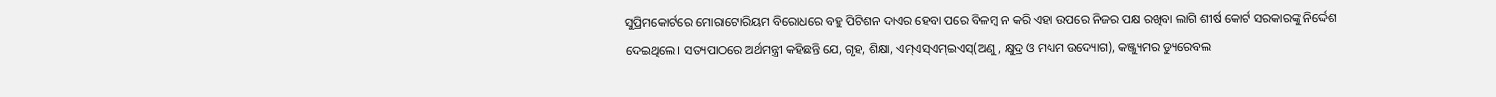ସୁପ୍ରିମକୋର୍ଟରେ ମୋରାଟୋରିୟମ ବିରୋଧରେ ବହୁ ପିଟିଶନ ଦାଏର ହେବା ପରେ ବିଳମ୍ବ ନ କରି ଏହା ଉପରେ ନିଜର ପକ୍ଷ ରଖିବା ଲାଗି ଶୀର୍ଷ କୋର୍ଟ ସରକାରଙ୍କୁ ନିର୍ଦ୍ଦେଶ ଦେଇଥିଲେ। ସତ୍ୟପାଠରେ ଅର୍ଥମନ୍ତ୍ରୀ କହିଛନ୍ତି ଯେ, ଗୃହ, ଶିକ୍ଷା, ଏମ୍‌ଏସ୍‌ଏମ୍‌ଇଏସ୍‌(ଅଣୁ, କ୍ଷୁଦ୍ର ଓ ମଧ୍ୟମ ଉଦ୍ୟୋଗ), କଞ୍ଜ୍ୟୁମର ଡ୍ୟୁରେବଲ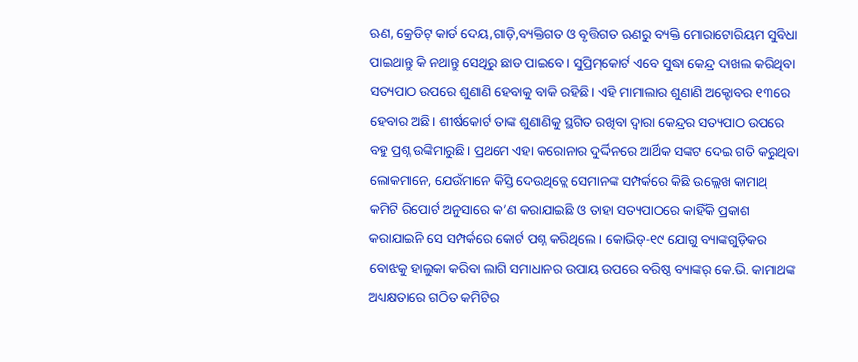ଋଣ, କ୍ରେଡିଟ୍‌ କାର୍ଡ ଦେୟ,ଗାଡ଼ି,ବ୍ୟକ୍ତିଗତ ଓ ବୃତ୍ତିଗତ ଋଣରୁ ବ୍ୟକ୍ତି ମୋରାଟୋରିୟମ ସୁବିଧା ପାଇଥାନ୍ତୁ କି ନଥାନ୍ତୁ ସେଥିରୁ ଛାଡ ପାଇବେ। ସୁପ୍ରିମ୍‌କୋର୍ଟ ଏବେ ସୁଦ୍ଧା କେନ୍ଦ୍ର ଦାଖଲ କରିଥିବା ସତ୍ୟପାଠ ଉପରେ ଶୁଣାଣି ହେବାକୁ ବାକି ରହିଛି। ଏହି ମାମାଲାର ଶୁଣାଣି ଅକ୍ଟୋବର ୧୩ରେ ହେବାର ଅଛି। ଶୀର୍ଷକୋର୍ଟ ତାଙ୍କ ଶୁଣାଣିକୁ ସ୍ଥଗିତ ରଖିବା ଦ୍ୱାରା କେନ୍ଦ୍ରର ସତ୍ୟପାଠ ଉପରେ ବହୁ ପ୍ରଶ୍ନ ଉଙ୍କିମାରୁଛି। ପ୍ରଥମେ ଏହା କରୋନାର ଦୁର୍ଦ୍ଦିନରେ ଆର୍ଥିକ ସଙ୍କଟ ଦେଇ ଗତି କରୁଥିବା ଲୋକମାନେ, ଯେଉଁମାନେ କିସ୍ତି ଦେଉଥିତ୍ଲେ ସେମାନଙ୍କ ସମ୍ପର୍କରେ କିଛି ଉଲ୍ଲେଖ କାମାଥ୍‌ କମିଟି ରିପୋର୍ଟ ଅନୁସାରେ କ’ଣ କରାଯାଇଛି ଓ ତାହା ସତ୍ୟପାଠରେ କାହିଁକି ପ୍ରକାଶ କରାଯାଇନି ସେ ସମ୍ପର୍କରେ କୋର୍ଟ ପଶ୍ନ କରିଥିଲେ। କୋଭିଡ୍‌-୧୯ ଯୋଗୁ ବ୍ୟାଙ୍କଗୁଡ଼ିକର ବୋଝକୁ ହାଲୁକା କରିବା ଲାଗି ସମାଧାନର ଉପାୟ ଉପରେ ବରିଷ୍ଠ ବ୍ୟାଙ୍କର୍‌ କେ.ଭି. କାମାଥଙ୍କ ଅଧ୍ୟକ୍ଷତାରେ ଗଠିତ କମିଟିର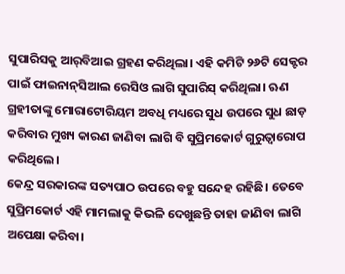ସୁପାରିସକୁ ଆର୍‌ବିଆଇ ଗ୍ରହଣ କରିଥିଲା। ଏହି କମିଟି ୨୬ଟି ସେକ୍ଟର ପାଇଁ ଫାଇନାନ୍‌ସିଆଲ ରେସିଓ ଲାଗି ସୁପାରିସ୍‌ କରିଥିଲା। ଋଣ ଗ୍ରହୀତାଙ୍କୁ ମୋରାଟୋରିୟମ ଅବଧି ମଧ୍ୟରେ ସୁଧ ଉପରେ ସୁଧ ଛାଡ଼ କରିବାର ମୁଖ୍ୟ କାରଣ ଜାଣିବା ଲାଗି ବି ସୁପ୍ରିମକୋର୍ଟ ଗୁରୁତ୍ୱାରୋପ କରିଥିଲେ।
କେନ୍ଦ୍ର ସରକାରଙ୍କ ସତ୍ୟପାଠ ଉପରେ ବହୁ ସନ୍ଦେହ ରହିଛି। ତେବେ ସୁପ୍ରିମକୋର୍ଟ ଏହି ମାମଲାକୁ କିଭଳି ଦେଖୁଛନ୍ତି ତାହା ଜାଣିବା ଲାଗି ଅପେକ୍ଷା କରିବା।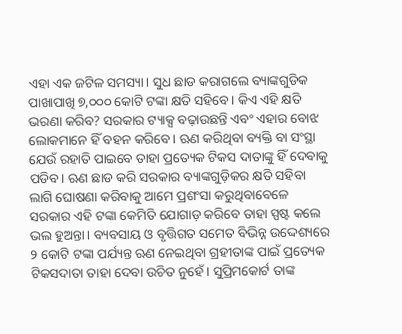ଏହା ଏକ ଜଟିଳ ସମସ୍ୟା। ସୁଧ ଛାଡ କରାଗଲେ ବ୍ୟାଙ୍କଗୁଡିକ ପାଖାପାଖି ୭,୦୦୦ କୋଟି ଟଙ୍କା କ୍ଷତି ସହିବେ। କିଏ ଏହି କ୍ଷତି ଭରଣା କରିବ? ସରକାର ଟ୍ୟାକ୍ସ ବଢ଼ାଉଛନ୍ତି ଏବଂ ଏହାର ବୋଝ ଲୋକମାନେ ହିଁ ବହନ କରିବେ। ଋଣ କରିଥିବା ବ୍ୟକ୍ତି ବା ସଂସ୍ଥା ଯେଉଁ ରହାତି ପାଇବେ ତାହା ପ୍ରତ୍ୟେକ ଟିକସ ଦାତାଙ୍କୁ ହିଁ ଦେବାକୁ ପଡିବ। ଋଣ ଛାଡ କରି ସରକାର ବ୍ୟାଙ୍କଗୁଡ଼ିକର କ୍ଷତି ସହିବା ଲାଗି ଘୋଷଣା କରିବାକୁ ଆମେ ପ୍ରଶଂସା କରୁଥିବାବେଳେ ସରକାର ଏହି ଟଙ୍କା କେମିତି ଯୋଗାଡ଼ କରିବେ ତାହା ସ୍ପଷ୍ଟ କଲେ ଭଲ ହୁଅନ୍ତା। ବ୍ୟବସାୟ ଓ ବୃତ୍ତିଗତ ସମେତ ବିଭିନ୍ନ ଉଦ୍ଦେଶ୍ୟରେ ୨ କୋଟି ଟଙ୍କା ପର୍ଯ୍ୟନ୍ତ ଋଣ ନେଇଥିବା ଗ୍ରହୀତାଙ୍କ ପାଇଁ ପ୍ରତ୍ୟେକ ଟିକସଦାତା ତାହା ଦେବା ଉଚିତ ନୁହେଁ। ସୁପ୍ରିମକୋର୍ଟ ତାଙ୍କ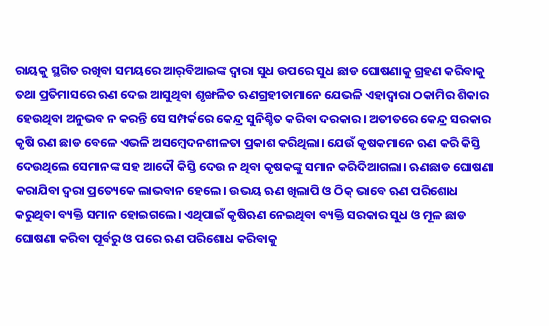ରାୟକୁ ସ୍ଥଗିତ ରଖିବା ସମୟରେ ଆର୍‌ବିଆଇଙ୍କ ଦ୍ୱାରା ସୁଧ ଉପରେ ସୁଧ ଛାଡ ଘୋଷଣାକୁ ଗ୍ରହଣ କରିବାକୁ ତଥା ପ୍ରତିମାସରେ ଋଣ ଦେଇ ଆସୁଥିବା ଶୃଙ୍ଖଳିତ ଋଣଗ୍ରହୀତାମାନେ ଯେଭଳି ଏହାଦ୍ୱାରା ଠକାମିର ଶିକାର ହେଉଥିବା ଅନୁଭବ ନ କରନ୍ତି ସେ ସମ୍ପର୍କରେ କେନ୍ଦ୍ର ସୁନିଶ୍ଚିତ କରିବା ଦରକାର। ଅତୀତରେ କେନ୍ଦ୍ର ସରକାର କୃଷି ଋଣ ଛାଡ ବେଳେ ଏଭଳି ଅସମ୍ବେଦନଶୀଳତା ପ୍ରକାଶ କରିଥିଲା। ଯେଉଁ କୃଷକମାନେ ଋଣ କରି କିସ୍ତି ଦେଉଥିଲେ ସେମାନଙ୍କ ସହ ଆଦୌ କିସ୍ତି ଦେଉ ନ ଥିବା କୃଷକଙ୍କୁ ସମାନ କରିଦିଆଗଲା। ଋଣଛାଡ ଘୋଷଣା କରାଯିବା ଦ୍ୱରା ପ୍ରତ୍ୟେକେ ଲାଭବାନ ହେଲେ। ଉଭୟ ଋଣ ଖିଲାପି ଓ ଠିକ୍‌ ଭାବେ ଋଣ ପରିଶୋଧ କରୁଥିବା ବ୍ୟକ୍ତି ସମାନ ହୋଇଗଲେ। ଏଥିପାଇଁ କୃଷିଋଣ ନେଇଥିବା ବ୍ୟକ୍ତି ସରକାର ସୁଧ ଓ ମୂଳ ଛାଡ ଘୋଷଣା କରିବା ପୂର୍ବରୁ ଓ ପରେ ଋଣ ପରିଶୋଧ କରିବାକୁ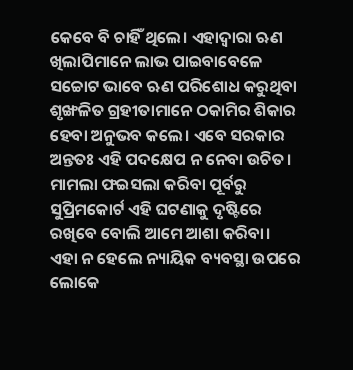କେବେ ବି ଚାହିଁ ଥିଲେ। ଏହାଦ୍ୱାରା ଋଣ ଖିଲାପିମାନେ ଲାଭ ପାଇବାବେଳେ ସଚ୍ଚୋଟ ଭାବେ ଋଣ ପରିଶୋଧ କରୁଥିବା ଶୃଙ୍ଖଳିତ ଗ୍ରହୀତାମାନେ ଠକାମିର ଶିକାର ହେବା ଅନୁଭବ କଲେ। ଏବେ ସରକାର ଅନ୍ତତଃ ଏହି ପଦକ୍ଷେପ ନ ନେବା ଉଚିତ। ମାମଲା ଫଇସଲା କରିବା ପୂର୍ବରୁ ସୁପ୍ରିମକୋର୍ଟ ଏହି ଘଟଣାକୁ ଦୃଷ୍ଟିରେ ରଖିବେ ବୋଲି ଆମେ ଆଶା କରିବା। ଏହା ନ ହେଲେ ନ୍ୟାୟିକ ବ୍ୟବସ୍ଥା ଉପରେ ଲୋକେ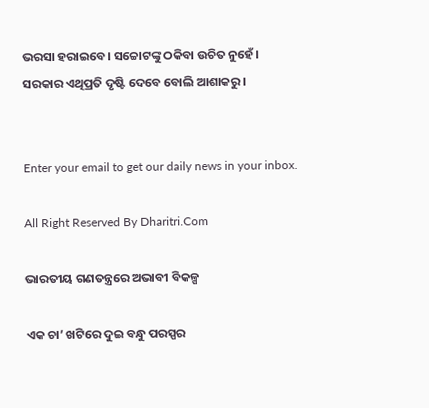ଭରସା ହରାଇବେ। ସଚ୍ଚୋଟଙ୍କୁ ଠକିବା ଉଚିତ ନୁହେଁ। ସରକାର ଏଥିପ୍ରତି ଦୃଷ୍ଟି ଦେବେ ବୋଲି ଆଶାକରୁ।


Enter your email to get our daily news in your inbox.

All Right Reserved By Dharitri.Com

ଭାରତୀୟ ଗଣତନ୍ତ୍ରରେ ଅଭାବୀ ବିକଳ୍ପ

ଏକ ଚା’ ଖଟିରେ ଦୁଇ ବନ୍ଧୁ ପରସ୍ପର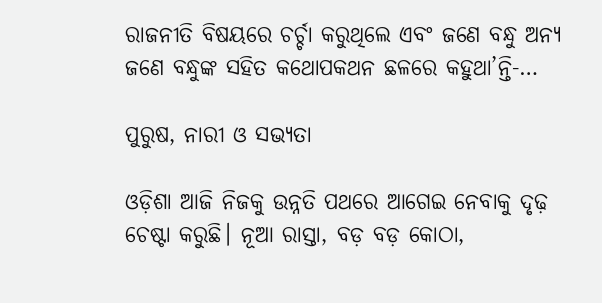ରାଜନୀତି ବିଷୟରେ ଚର୍ଚ୍ଚା କରୁଥିଲେ ଏବଂ ଜଣେ ବନ୍ଧୁ ଅନ୍ୟ ଜଣେ ବନ୍ଧୁଙ୍କ ସହିତ କଥୋପକଥନ ଛଳରେ କହୁଥା’ନ୍ତି-…

ପୁରୁଷ, ନାରୀ ଓ ସଭ୍ୟତା

ଓଡ଼ିଶା ଆଜି ନିଜକୁ ଉନ୍ନତି ପଥରେ ଆଗେଇ ନେବାକୁ ଦୃଢ଼ ଚେଷ୍ଟା କରୁଛି। ନୂଆ ରାସ୍ତା, ବଡ଼ ବଡ଼ କୋଠା,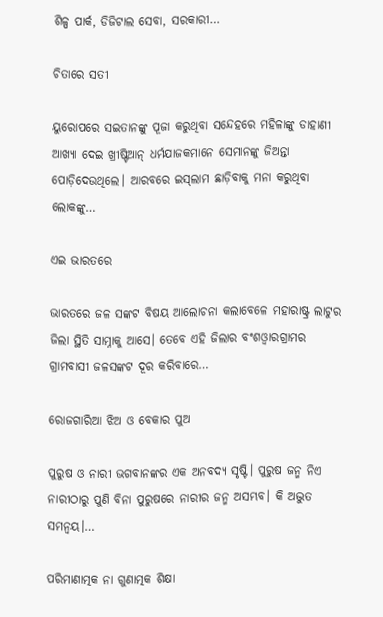ଶିଳ୍ପ ପାର୍କ, ଡିଜିଟାଲ ସେବା, ସରକାରୀ…

ଚିତାରେ ସତୀ

ୟୁରୋପରେ ସଇତାନଙ୍କୁ ପୂଜା କରୁଥିବା ସନ୍ଦେହରେ ମହିଳାଙ୍କୁ ଡାହାଣୀ ଆଖ୍ୟା ଦେଇ ଖ୍ରୀଷ୍ଟିଆନ୍‌ ଧର୍ମଯାଜକମାନେ ସେମାନଙ୍କୁ ଜିଅନ୍ତା ପୋଡ଼ିଦେଉଥିଲେ। ଆରବରେ ଇସ୍‌ଲାମ ଛାଡ଼ିବାକୁ ମନା କରୁଥିବା ଲୋକଙ୍କୁ…

ଏଇ ଭାରତରେ

ଭାରତରେ ଜଳ ସଙ୍କଟ ବିଷୟ ଆଲୋଚନା କଲାବେଳେ ମହାରାଷ୍ଟ୍ର ଲାଟୁର ଜିଲା ସ୍ଥିତି ସାମ୍ନାକୁ ଆସେ। ତେବେ ଏହି ଜିଲାର ବଂଶଓ୍ବାରଗ୍ରାମର ଗ୍ରାମବାସୀ ଜଳସଙ୍କଟ ଦୂର କରିବାରେ…

ରୋଜଗାରିଆ ଝିଅ ଓ ବେକାର ପୁଅ

ପୁରୁଷ ଓ ନାରୀ ଭଗବାନଙ୍କର ଏକ ଅନବଦ୍ୟ ସୃଷ୍ଟି। ପୁରୁଷ ଜନ୍ମ ନିଏ ନାରୀଠାରୁ ପୁଣି ବିନା ପୁରୁଷରେ ନାରୀର ଜନ୍ମ ଅସମ୍ଭବ। କି ଅଦ୍ଭୁତ ସମନ୍ବୟ।…

ପରିମାଣାତ୍ମକ ନା ଗୁଣାତ୍ମକ ଶିକ୍ଷା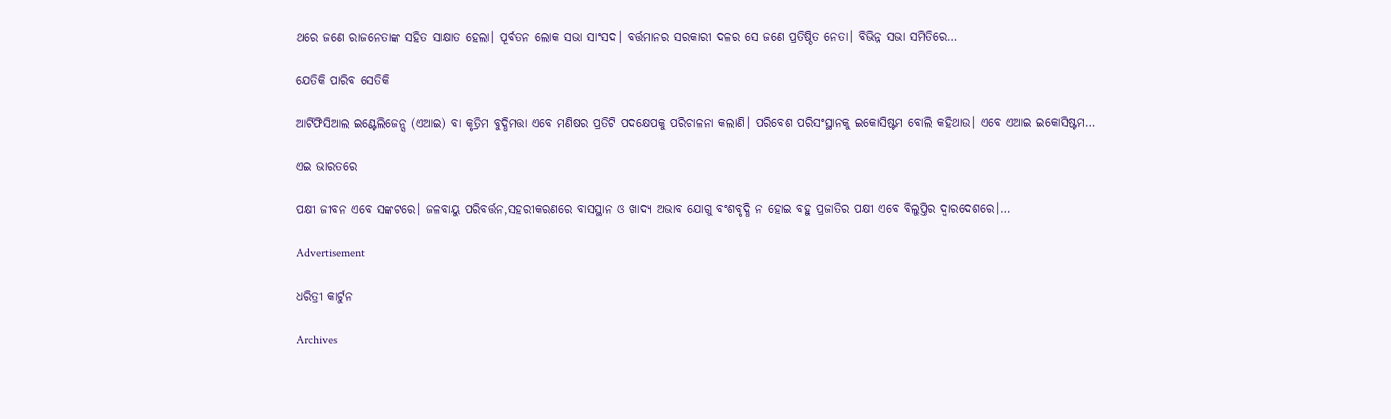ଥରେ ଜଣେ ରାଜନେତାଙ୍କ ସହିତ ସାକ୍ଷାତ ହେଲା। ପୂର୍ବତନ ଲୋକ ସଭା ସାଂସଦ। ବର୍ତ୍ତମାନର ସରକାରୀ ଦଳର ସେ ଜଣେ ପ୍ରତିଷ୍ଠିତ ନେତା। ବିଭିନ୍ନ ସଭା ସମିତିରେ…

ଯେତିକି ପାରିବ ସେତିକି

ଆର୍ଟିଫିସିଆଲ ଇଣ୍ଟେଲିଜେନ୍ସ (ଏଆଇ) ବା କୃତ୍ରିମ ବୁଦ୍ଧିମତ୍ତା ଏବେ ମଣିଷର ପ୍ରତିଟି ପଦକ୍ଷେପକୁ ପରିଚାଳନା କଲାଣି। ପରିବେଶ ପରିସଂସ୍ଥାନକୁ ଇକୋସିଷ୍ଟମ ବୋଲି କହିଥାଉ। ଏବେ ଏଆଇ ଇକୋସିଷ୍ଟମ…

ଏଇ ଭାରତରେ

ପକ୍ଷୀ ଜୀବନ ଏବେ ସଙ୍କଟରେ। ଜଳବାୟୁ ପରିବର୍ତ୍ତନ,ସହରୀକରଣରେ ବାସସ୍ଥାନ ଓ ଖାଦ୍ୟ ଅଭାବ ଯୋଗୁ ବଂଶବୃଦ୍ଧି ନ ହୋଇ ବହୁ ପ୍ରଜାତିର ପକ୍ଷୀ ଏବେ ବିଲୁପ୍ତିର ଦ୍ୱାରଦେଶରେ।…

Advertisement

ଧରିତ୍ରୀ କାର୍ଟୁନ

Archives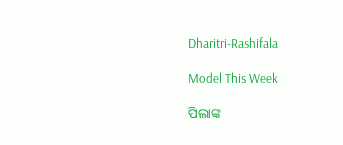Dharitri-Rashifala

Model This Week

ପିଲାଙ୍କ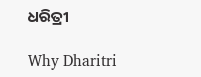ଧରିତ୍ରୀ

Why Dharitri